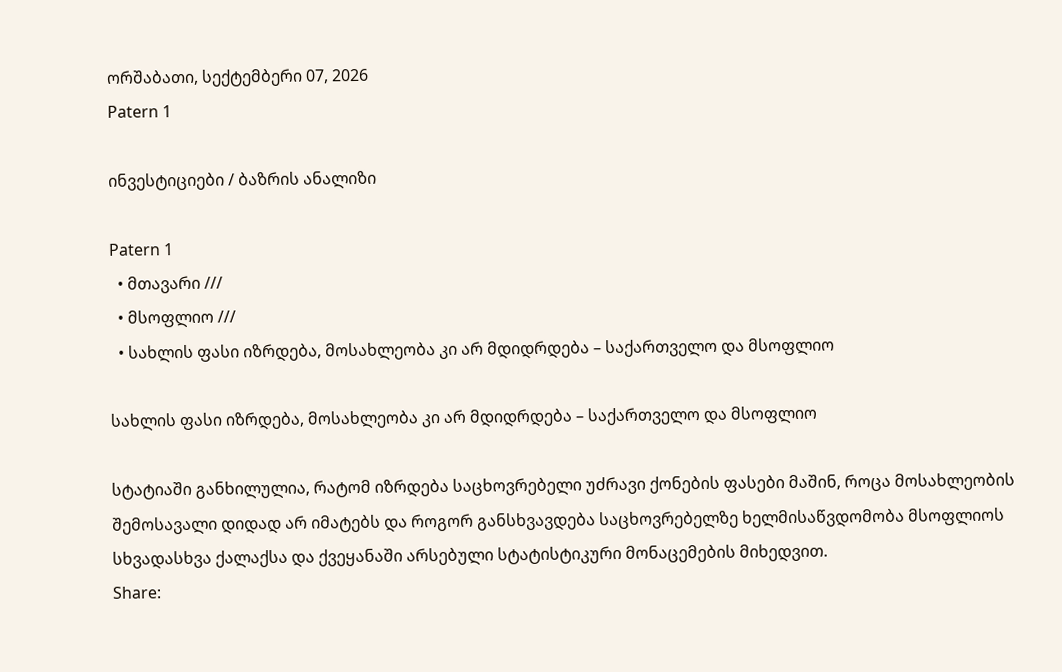ორშაბათი, სექტემბერი 07, 2026
Patern 1

ინვესტიციები / ბაზრის ანალიზი

Patern 1
  • მთავარი ///
  • მსოფლიო ///
  • სახლის ფასი იზრდება, მოსახლეობა კი არ მდიდრდება – საქართველო და მსოფლიო

სახლის ფასი იზრდება, მოსახლეობა კი არ მდიდრდება – საქართველო და მსოფლიო

სტატიაში განხილულია, რატომ იზრდება საცხოვრებელი უძრავი ქონების ფასები მაშინ, როცა მოსახლეობის შემოსავალი დიდად არ იმატებს და როგორ განსხვავდება საცხოვრებელზე ხელმისაწვდომობა მსოფლიოს სხვადასხვა ქალაქსა და ქვეყანაში არსებული სტატისტიკური მონაცემების მიხედვით.
Share: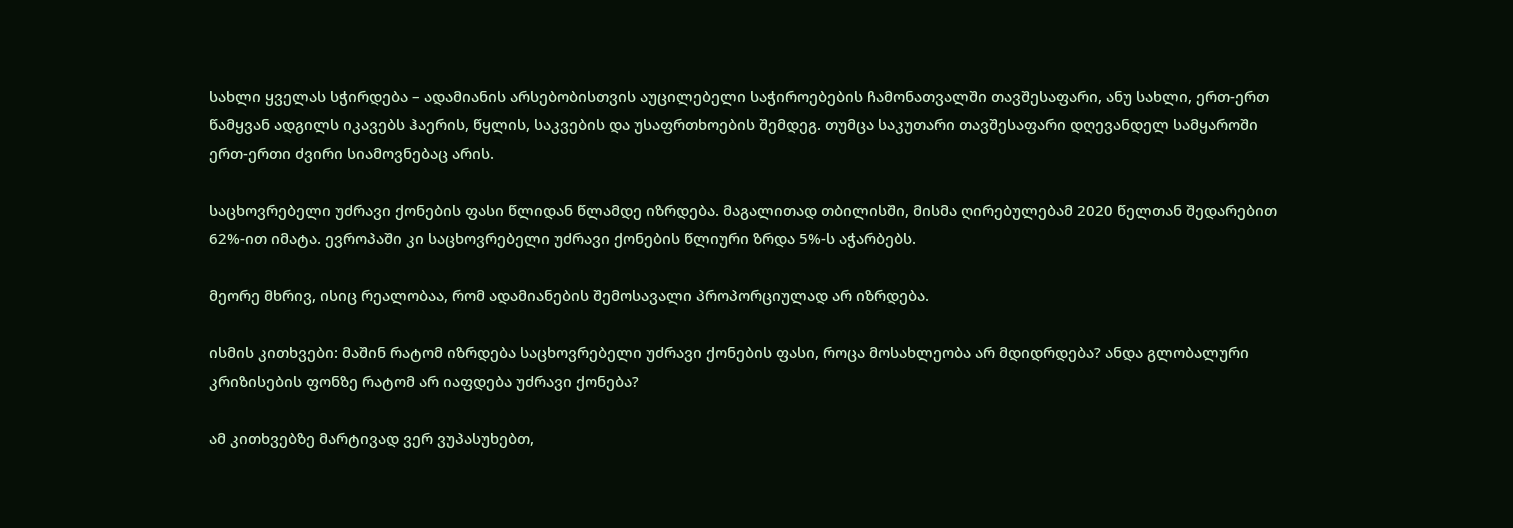სახლი ყველას სჭირდება – ადამიანის არსებობისთვის აუცილებელი საჭიროებების ჩამონათვალში თავშესაფარი, ანუ სახლი, ერთ-ერთ წამყვან ადგილს იკავებს ჰაერის, წყლის, საკვების და უსაფრთხოების შემდეგ. თუმცა საკუთარი თავშესაფარი დღევანდელ სამყაროში ერთ-ერთი ძვირი სიამოვნებაც არის.

საცხოვრებელი უძრავი ქონების ფასი წლიდან წლამდე იზრდება. მაგალითად თბილისში, მისმა ღირებულებამ 2020 წელთან შედარებით 62%-ით იმატა. ევროპაში კი საცხოვრებელი უძრავი ქონების წლიური ზრდა 5%-ს აჭარბებს.

მეორე მხრივ, ისიც რეალობაა, რომ ადამიანების შემოსავალი პროპორციულად არ იზრდება.

ისმის კითხვები: მაშინ რატომ იზრდება საცხოვრებელი უძრავი ქონების ფასი, როცა მოსახლეობა არ მდიდრდება? ანდა გლობალური კრიზისების ფონზე რატომ არ იაფდება უძრავი ქონება?

ამ კითხვებზე მარტივად ვერ ვუპასუხებთ,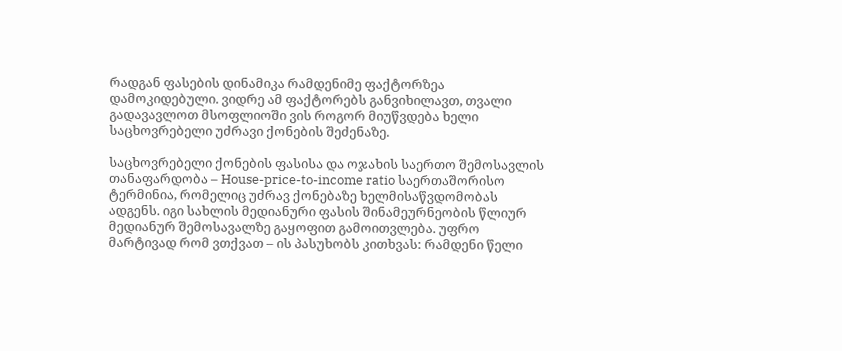რადგან ფასების დინამიკა რამდენიმე ფაქტორზეა დამოკიდებული. ვიდრე ამ ფაქტორებს განვიხილავთ, თვალი გადავავლოთ მსოფლიოში ვის როგორ მიუწვდება ხელი საცხოვრებელი უძრავი ქონების შეძენაზე.

საცხოვრებელი ქონების ფასისა და ოჯახის საერთო შემოსავლის თანაფარდობა – House-price-to-income ratio საერთაშორისო ტერმინია, რომელიც უძრავ ქონებაზე ხელმისაწვდომობას ადგენს. იგი სახლის მედიანური ფასის შინამეურნეობის წლიურ მედიანურ შემოსავალზე გაყოფით გამოითვლება. უფრო მარტივად რომ ვთქვათ – ის პასუხობს კითხვას: რამდენი წელი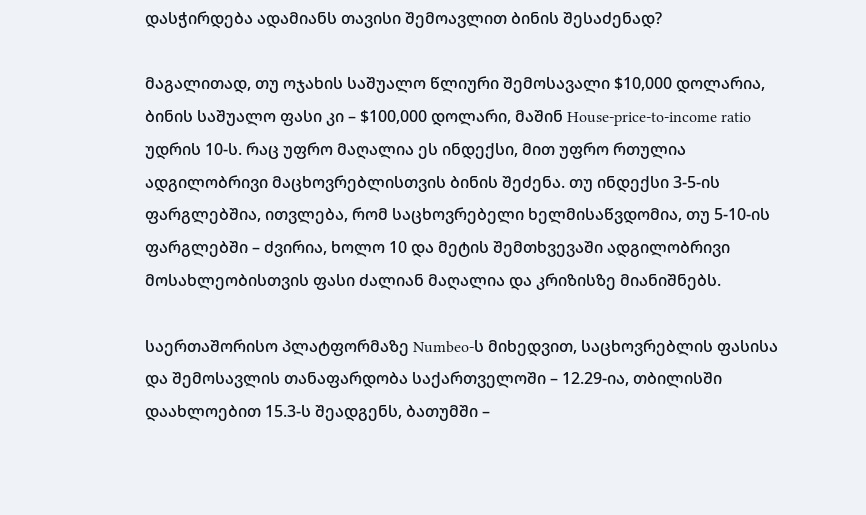დასჭირდება ადამიანს თავისი შემოავლით ბინის შესაძენად?

მაგალითად, თუ ოჯახის საშუალო წლიური შემოსავალი $10,000 დოლარია, ბინის საშუალო ფასი კი – $100,000 დოლარი, მაშინ House-price-to-income ratio უდრის 10-ს. რაც უფრო მაღალია ეს ინდექსი, მით უფრო რთულია ადგილობრივი მაცხოვრებლისთვის ბინის შეძენა. თუ ინდექსი 3-5-ის ფარგლებშია, ითვლება, რომ საცხოვრებელი ხელმისაწვდომია, თუ 5-10-ის ფარგლებში – ძვირია, ხოლო 10 და მეტის შემთხვევაში ადგილობრივი მოსახლეობისთვის ფასი ძალიან მაღალია და კრიზისზე მიანიშნებს.

საერთაშორისო პლატფორმაზე Numbeo-ს მიხედვით, საცხოვრებლის ფასისა და შემოსავლის თანაფარდობა საქართველოში – 12.29-ია, თბილისში დაახლოებით 15.3-ს შეადგენს, ბათუმში –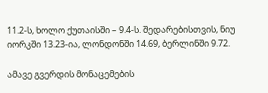11.2-ს, ხოლო ქუთაისში – 9.4-ს. შედარებისთვის, ნიუ იორკში 13.23-ია, ლონდონში 14.69, ბერლინში 9.72.

ამავე გვერდის მონაცემების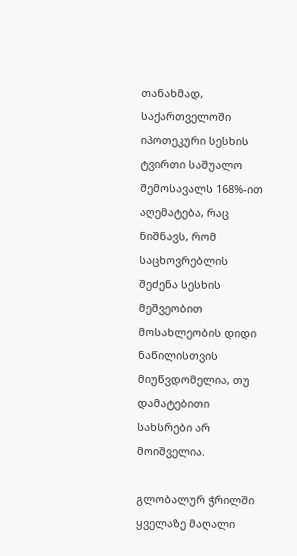თანახმად, საქართველოში იპოთეკური სესხის ტვირთი საშუალო შემოსავალს 168%-ით აღემატება, რაც ნიშნავს, რომ საცხოვრებლის შეძენა სესხის მეშვეობით მოსახლეობის დიდი ნაწილისთვის მიუწვდომელია, თუ დამატებითი სახსრები არ მოიშველია.

გლობალურ ჭრილში ყველაზე მაღალი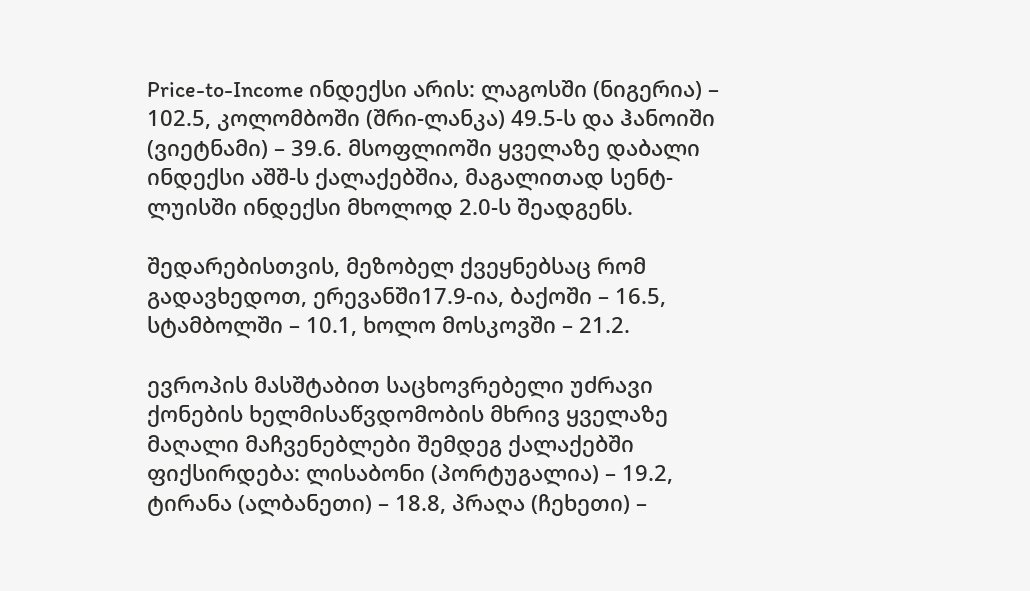Price-to-Income ინდექსი არის: ლაგოსში (ნიგერია) – 102.5, კოლომბოში (შრი-ლანკა) 49.5-ს და ჰანოიში (ვიეტნამი) – 39.6. მსოფლიოში ყველაზე დაბალი ინდექსი აშშ-ს ქალაქებშია, მაგალითად სენტ-ლუისში ინდექსი მხოლოდ 2.0-ს შეადგენს.

შედარებისთვის, მეზობელ ქვეყნებსაც რომ გადავხედოთ, ერევანში17.9-ია, ბაქოში – 16.5, სტამბოლში – 10.1, ხოლო მოსკოვში – 21.2.

ევროპის მასშტაბით საცხოვრებელი უძრავი ქონების ხელმისაწვდომობის მხრივ ყველაზე მაღალი მაჩვენებლები შემდეგ ქალაქებში ფიქსირდება: ლისაბონი (პორტუგალია) – 19.2, ტირანა (ალბანეთი) – 18.8, პრაღა (ჩეხეთი) –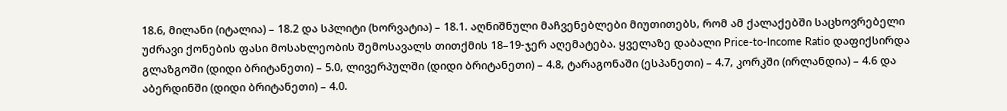18.6, მილანი (იტალია) – 18.2 და სპლიტი (ხორვატია) – 18.1. აღნიშნული მაჩვენებლები მიუთითებს, რომ ამ ქალაქებში საცხოვრებელი უძრავი ქონების ფასი მოსახლეობის შემოსავალს თითქმის 18–19-ჯერ აღემატება. ყველაზე დაბალი Price-to-Income Ratio დაფიქსირდა გლაზგოში (დიდი ბრიტანეთი) – 5.0, ლივერპულში (დიდი ბრიტანეთი) – 4.8, ტარაგონაში (ესპანეთი) – 4.7, კორკში (ირლანდია) – 4.6 და აბერდინში (დიდი ბრიტანეთი) – 4.0.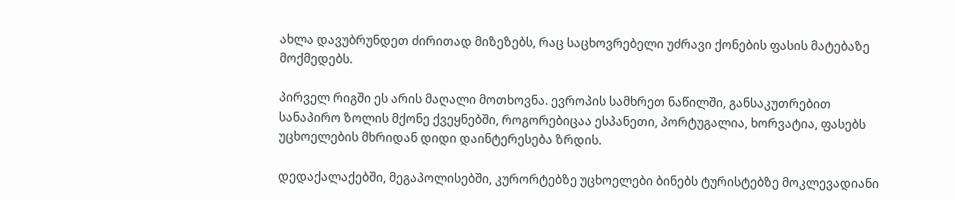ახლა დავუბრუნდეთ ძირითად მიზეზებს, რაც საცხოვრებელი უძრავი ქონების ფასის მატებაზე მოქმედებს.

პირველ რიგში ეს არის მაღალი მოთხოვნა. ევროპის სამხრეთ ნაწილში, განსაკუთრებით სანაპირო ზოლის მქონე ქვეყნებში, როგორებიცაა ესპანეთი, პორტუგალია, ხორვატია, ფასებს უცხოელების მხრიდან დიდი დაინტერესება ზრდის.

დედაქალაქებში, მეგაპოლისებში, კურორტებზე უცხოელები ბინებს ტურისტებზე მოკლევადიანი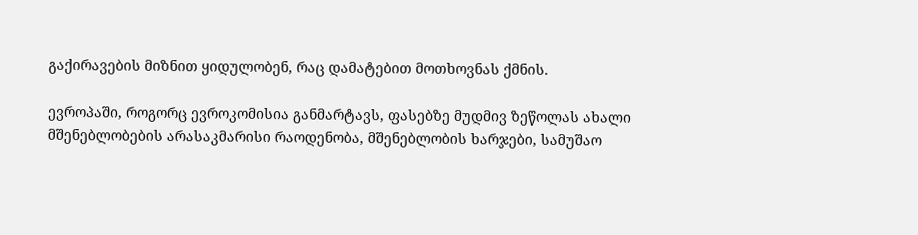გაქირავების მიზნით ყიდულობენ, რაც დამატებით მოთხოვნას ქმნის.

ევროპაში, როგორც ევროკომისია განმარტავს, ფასებზე მუდმივ ზეწოლას ახალი მშენებლობების არასაკმარისი რაოდენობა, მშენებლობის ხარჯები, სამუშაო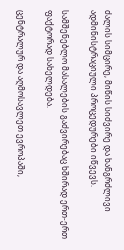ძალის სიმცირე, მიწის სიძვირე და ხანგრძლივი ადმინისტრაციული პროცედურები იწვევს.

სამშენებლო მასალების გაძვირებაც ხშირად ერთ-ერთ ფაქტორად სახელდება.

ცენტრალურ და აღმოსავლეთ ევროპაში,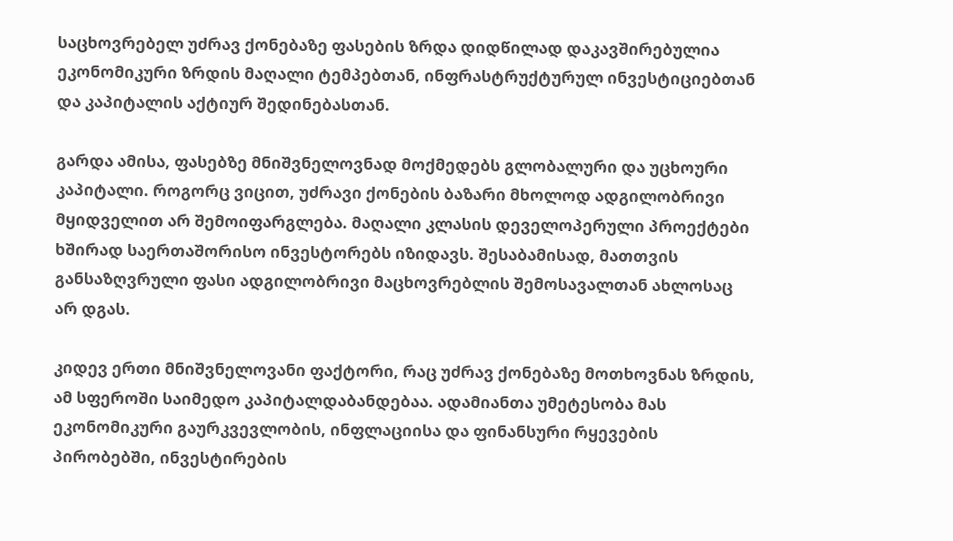საცხოვრებელ უძრავ ქონებაზე ფასების ზრდა დიდწილად დაკავშირებულია ეკონომიკური ზრდის მაღალი ტემპებთან, ინფრასტრუქტურულ ინვესტიციებთან და კაპიტალის აქტიურ შედინებასთან.

გარდა ამისა, ფასებზე მნიშვნელოვნად მოქმედებს გლობალური და უცხოური კაპიტალი. როგორც ვიცით, უძრავი ქონების ბაზარი მხოლოდ ადგილობრივი მყიდველით არ შემოიფარგლება. მაღალი კლასის დეველოპერული პროექტები ხშირად საერთაშორისო ინვესტორებს იზიდავს. შესაბამისად, მათთვის განსაზღვრული ფასი ადგილობრივი მაცხოვრებლის შემოსავალთან ახლოსაც არ დგას.

კიდევ ერთი მნიშვნელოვანი ფაქტორი, რაც უძრავ ქონებაზე მოთხოვნას ზრდის, ამ სფეროში საიმედო კაპიტალდაბანდებაა. ადამიანთა უმეტესობა მას ეკონომიკური გაურკვევლობის, ინფლაციისა და ფინანსური რყევების პირობებში, ინვესტირების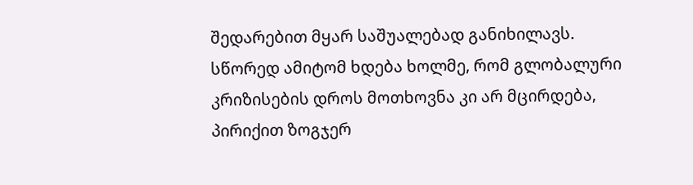შედარებით მყარ საშუალებად განიხილავს. სწორედ ამიტომ ხდება ხოლმე, რომ გლობალური კრიზისების დროს მოთხოვნა კი არ მცირდება, პირიქით ზოგჯერ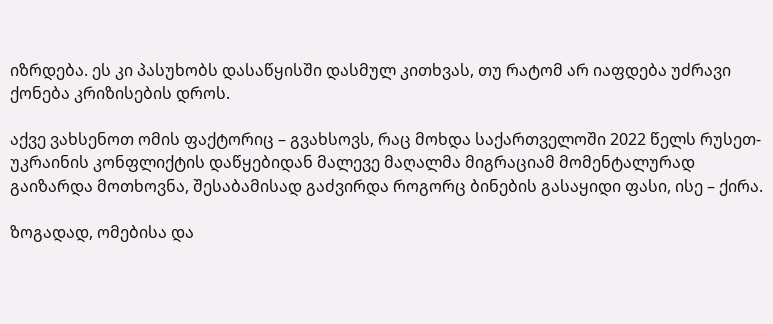იზრდება. ეს კი პასუხობს დასაწყისში დასმულ კითხვას, თუ რატომ არ იაფდება უძრავი ქონება კრიზისების დროს.

აქვე ვახსენოთ ომის ფაქტორიც – გვახსოვს, რაც მოხდა საქართველოში 2022 წელს რუსეთ-უკრაინის კონფლიქტის დაწყებიდან მალევე მაღალმა მიგრაციამ მომენტალურად გაიზარდა მოთხოვნა, შესაბამისად გაძვირდა როგორც ბინების გასაყიდი ფასი, ისე – ქირა.

ზოგადად, ომებისა და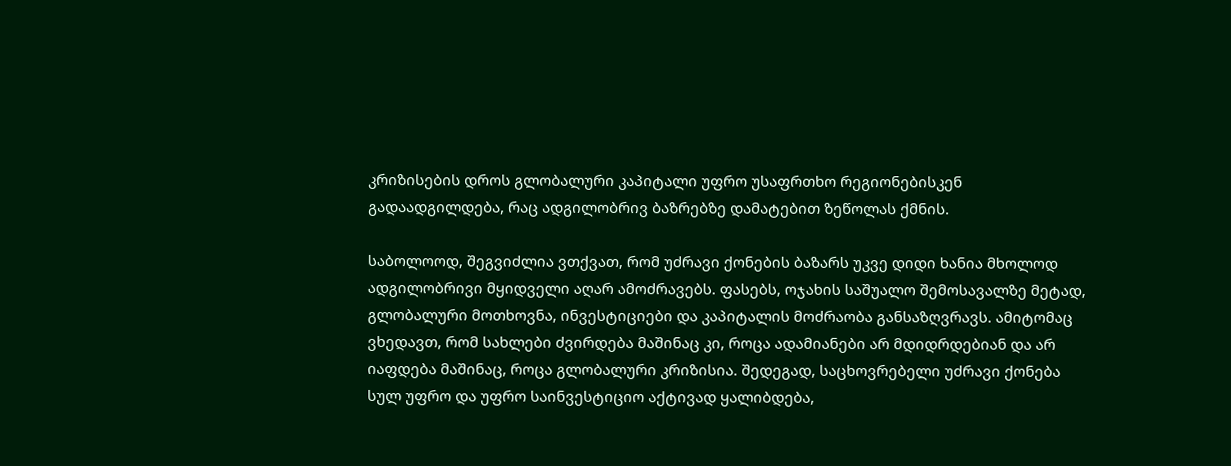კრიზისების დროს გლობალური კაპიტალი უფრო უსაფრთხო რეგიონებისკენ გადაადგილდება, რაც ადგილობრივ ბაზრებზე დამატებით ზეწოლას ქმნის.

საბოლოოდ, შეგვიძლია ვთქვათ, რომ უძრავი ქონების ბაზარს უკვე დიდი ხანია მხოლოდ ადგილობრივი მყიდველი აღარ ამოძრავებს. ფასებს, ოჯახის საშუალო შემოსავალზე მეტად, გლობალური მოთხოვნა, ინვესტიციები და კაპიტალის მოძრაობა განსაზღვრავს. ამიტომაც ვხედავთ, რომ სახლები ძვირდება მაშინაც კი, როცა ადამიანები არ მდიდრდებიან და არ იაფდება მაშინაც, როცა გლობალური კრიზისია. შედეგად, საცხოვრებელი უძრავი ქონება სულ უფრო და უფრო საინვესტიციო აქტივად ყალიბდება,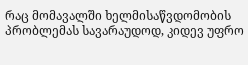რაც მომავალში ხელმისაწვდომობის პრობლემას სავარაუდოდ, კიდევ უფრო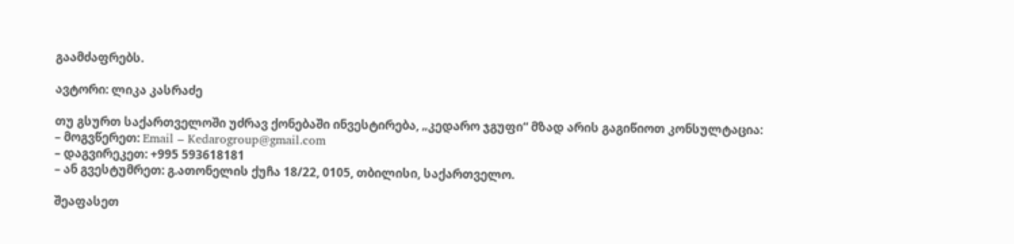გაამძაფრებს.

ავტორი: ლიკა კასრაძე

თუ გსურთ საქართველოში უძრავ ქონებაში ინვესტირება, „კედარო ჯგუფი“ მზად არის გაგიწიოთ კონსულტაცია:
– მოგვწერეთ: Email – Kedarogroup@gmail.com
– დაგვირეკეთ: +995 593618181
– ან გვესტუმრეთ: გ.ათონელის ქუჩა 18/22, 0105, თბილისი, საქართველო.

შეაფასეთ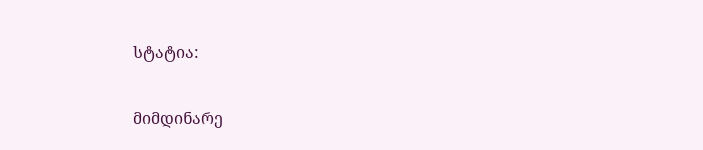სტატია:

მიმდინარე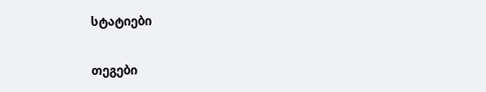სტატიები

თეგები